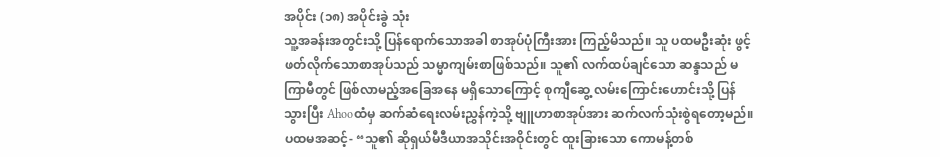အပိုင်း (၁၈) အပိုင်းခွဲ သုံး
သူ့အခန်းအတွင်းသို့ ပြန်ရောက်သောအခါ စာအုပ်ပုံကြီးအား ကြည့်မိသည်။ သူ ပထမဦးဆုံး ဖွင့်ဖတ်လိုက်သောစာအုပ်သည် သမ္မာကျမ်းစာဖြစ်သည်။ သူ၏ လက်ထပ်ချင်သော ဆန္ဒသည် မကြာမီတွင် ဖြစ်လာမည့်အခြေအနေ မရှိသောကြောင့် စုကျီဆွေ့ လမ်းကြောင်းဟောင်းသို့ ပြန်သွားပြီး Ahooထံမှ ဆက်ဆံရေးလမ်းညွှန်ကဲ့သို့ ဗျူဟာစာအုပ်အား ဆက်လက်သုံးစွဲရတော့မည်။
ပထမအဆင့်- “သူ၏ ဆိုရှယ်မီဒီယာအသိုင်းအဝိုင်းတွင် ထူးခြားသော ကောမန့်တစ်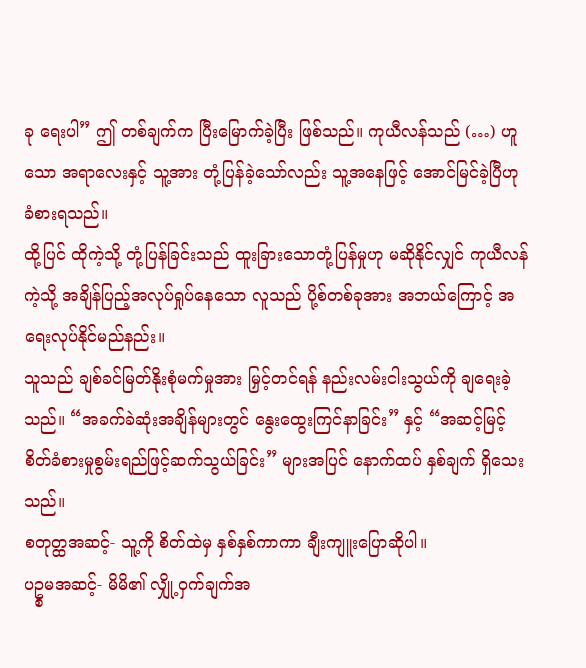ခု ရေးပါ” ဤ တစ်ချက်က ပြီးမြောက်ခဲ့ပြီး ဖြစ်သည်။ ကုယီလန်သည် (…) ဟူသော အရာလေးနှင့် သူ့အား တုံ့ပြန်ခဲ့သော်လည်း သူ့အနေဖြင့် အောင်မြင်ခဲ့ပြီဟု ခံစားရသည်။
ထို့ပြင် ထိုကဲ့သို့ တုံ့ပြန်ခြင်းသည် ထူးခြားသောတုံ့ပြန်မှုဟု မဆိုနိုင်လျှင် ကုယီလန်ကဲ့သို့ အချိန်ပြည့်အလုပ်ရှုပ်နေသော လူသည် ပို့စ်တစ်ခုအား အဘယ်ကြောင့် အရေးလုပ်နိုင်မည်နည်း။
သူသည် ချစ်ခင်မြတ်နိုးစုံမက်မှုအား မြှင့်တင်ရန် နည်းလမ်းငါးသွယ်ကို ချရေးခဲ့သည်။ “အခက်ခဲဆုံးအချိန်များတွင် နွေးထွေးကြင်နာခြင်း” နှင့် “အဆင့်မြင့်စိတ်ခံစားမှုစွမ်းရည်ဖြင့်ဆက်သွယ်ခြင်း” များအပြင် နောက်ထပ် နှစ်ချက် ရှိသေးသည်။
စတုတ္ထအဆင့်- သူ့ကို စိတ်ထဲမှ နှစ်နှစ်ကာကာ ချီးကျူးပြောဆိုပါ။
ပဥ္စမအဆင့်- မိမိ၏ လျှို့ဝှက်ချက်အ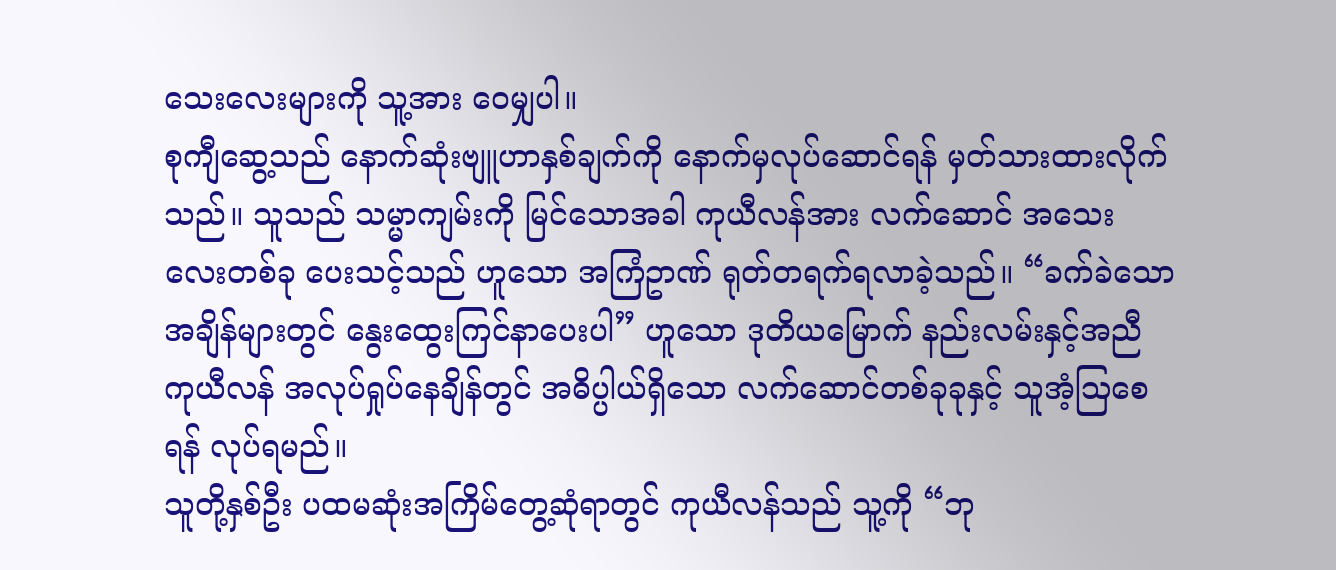သေးလေးများကို သူ့အား ဝေမျှပါ။
စုကျီဆွေ့သည် နောက်ဆုံးဗျူဟာနှစ်ချက်ကို နောက်မှလုပ်ဆောင်ရန် မှတ်သားထားလိုက်သည်။ သူသည် သမ္မာကျမ်းကို မြင်သောအခါ ကုယီလန်အား လက်ဆောင် အသေးလေးတစ်ခု ပေးသင့်သည် ဟူသော အကြံဥာဏ် ရုတ်တရက်ရလာခဲ့သည်။ “ခက်ခဲသောအချိန်များတွင် နွေးထွေးကြင်နာပေးပါ” ဟူသော ဒုတိယမြောက် နည်းလမ်းနှင့်အညီ ကုယီလန် အလုပ်ရှုပ်နေချိန်တွင် အဓိပ္ပါယ်ရှိသော လက်ဆောင်တစ်ခုခုနှင့် သူအံ့ဩစေရန် လုပ်ရမည်။
သူတို့နှစ်ဦး ပထမဆုံးအကြိမ်တွေ့ဆုံရာတွင် ကုယီလန်သည် သူ့ကို “ဘု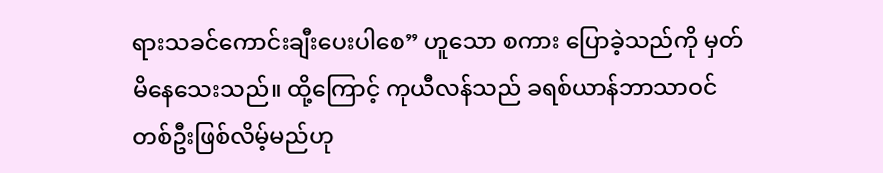ရားသခင်ကောင်းချီးပေးပါစေ” ဟူသော စကား ပြောခဲ့သည်ကို မှတ်မိနေသေးသည်။ ထို့ကြောင့် ကုယီလန်သည် ခရစ်ယာန်ဘာသာဝင် တစ်ဦးဖြစ်လိမ့်မည်ဟု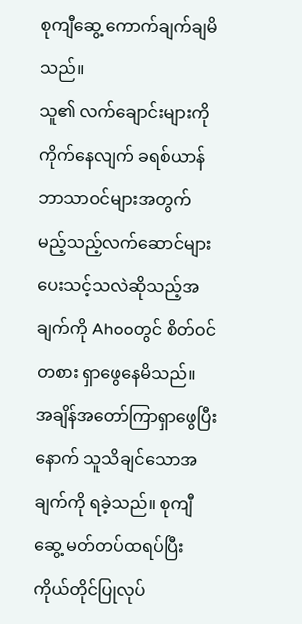စုကျီဆွေ့ ကောက်ချက်ချမိသည်။
သူ၏ လက်ချောင်းများကို ကိုက်နေလျက် ခရစ်ယာန်ဘာသာဝင်များအတွက် မည့်သည့်လက်ဆောင်များ ပေးသင့်သလဲဆိုသည့်အချက်ကို Ahooတွင် စိတ်ဝင်တစား ရှာဖွေနေမိသည်။
အချိန်အတော်ကြာရှာဖွေပြီးနောက် သူသိချင်သောအချက်ကို ရခဲ့သည်။ စုကျီဆွေ့ မတ်တပ်ထရပ်ပြီး ကိုယ်တိုင်ပြုလုပ်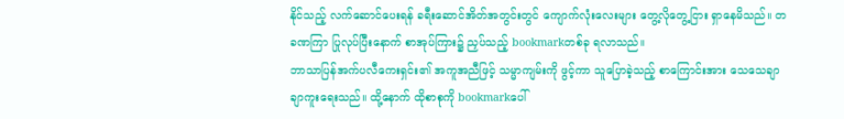နိုင်သည့် လက်ဆောင်ပေးရန် ခရီးဆောင်အိတ်အတွင်းတွင် ကျောက်လုံးလေးများ တွေ့လိုတွေ့ငြား ရှာနေမိသည်။ တခဏကြာ ပြုလုပ်ပြီးနောက် စာအုပ်ကြား၌ ညှပ်သည့် bookmarkတစ်ခု ရလာသည်။
ဘာသာပြန်အက်ပလီကေးရှင်း၏ အကူအညီဖြင့် သမ္မာကျမ်းကို ဖွင့်ကာ သူပြောခဲ့သည့် စာကြောင်းအား သေသေချာချာကူးရေးသည်။ ထို့နောက် ထိုစာစုကို bookmarkပေါ်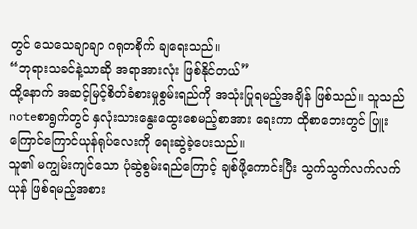တွင် သေသေချာချာ ဂရုတစိုက် ချရေးသည်။
“ဘုရားသခင်နဲ့သာဆို အရာအားလုံး ဖြစ်နိုင်တယ်”
ထို့နောက် အဆင့်မြင့်စိတ်ခံစားမှုစွမ်းရည်ကို အသုံးပြုရမည့်အချိန် ဖြစ်သည်။ သူသည် noteစာရွက်တွင် နှလုံးသားနွေးထွေးစေမည့်စာအား ရေးကာ ထိုစာဘေးတွင် ပြူးကြောင်ကြောင်ယုန်ရုပ်လေးကို ရေးဆွဲခဲ့ပေးသည်။
သူ၏ မကျွမ်းကျင်သော ပုံဆွဲစွမ်းရည်ကြောင့် ချစ်ဖို့ကောင်းပြီး သွက်သွက်လက်လက်ယုန် ဖြစ်ရမည့်အစား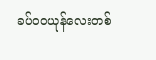ခပ်ဝဝယုန်လေးတစ်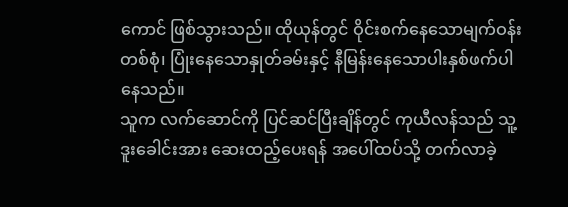ကောင် ဖြစ်သွားသည်။ ထိုယုန်တွင် ဝိုင်းစက်နေသောမျက်ဝန်းတစ်စုံ၊ ပြုံးနေသောနှုတ်ခမ်းနှင့် နီမြန်းနေသောပါးနှစ်ဖက်ပါနေသည်။
သူက လက်ဆောင်ကို ပြင်ဆင်ပြီးချိန်တွင် ကုယီလန်သည် သူ့ဒူးခေါင်းအား ဆေးထည့်ပေးရန် အပေါ်ထပ်သို့ တက်လာခဲ့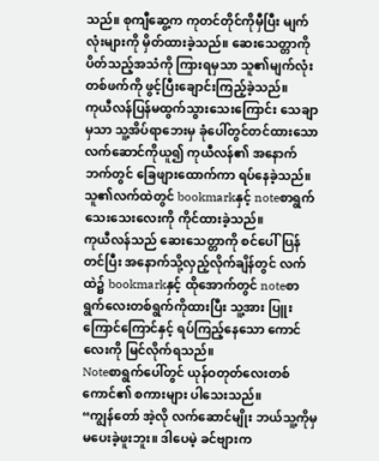သည်။ စုကျီဆွေ့က ကုတင်တိုင်ကိုမှီပြီး မျက်လုံးများကို မှိတ်ထားခဲ့သည်။ ဆေးသေတ္တာကို ပိတ်သည့်အသံကို ကြားရမှသာ သူ၏မျက်လုံးတစ်ဖက်ကို ဖွင့်ပြီးချောင်းကြည့်ခဲ့သည်။
ကုယီလန်ပြန်မထွက်သွားသေးကြောင်း သေချာမှသာ သူ့အိပ်ရာဘေးမှ ခုံပေါ်တွင်တင်ထားသော လက်ဆောင်ကိုယူ၍ ကုယီလန်၏ အနောက်ဘက်တွင် ခြေဖျားထောက်ကာ ရပ်နေခဲ့သည်။ သူ၏လက်ထဲတွင် bookmarkနှင့် noteစာရွက်သေးသေးလေးကို ကိုင်ထားခဲ့သည်။
ကုယီလန်သည် ဆေးသေတ္တာကို စင်ပေါ်ပြန်တင်ပြီး အနောက်သို့လှည့်လိုက်ချိန်တွင် လက်ထဲ၌ bookmarkနှင့် ထိုအောက်တွင် noteစာရွက်လေးတစ်ရွက်ကိုထားပြီး သူ့အား ပြူးကြောင်ကြောင်နှင့် ရပ်ကြည့်နေသော ကောင်လေးကို မြင်လိုက်ရသည်။
Noteစာရွက်ပေါ်တွင် ယုန်ဝတုတ်လေးတစ်ကောင်၏ စကားများ ပါသေးသည်။
“ကျွန်တော် အဲ့လို လက်ဆောင်မျိုး ဘယ်သူ့ကိုမှ မပေးခဲ့ဖူးဘူး။ ဒါပေမဲ့ ခင်ဗျားက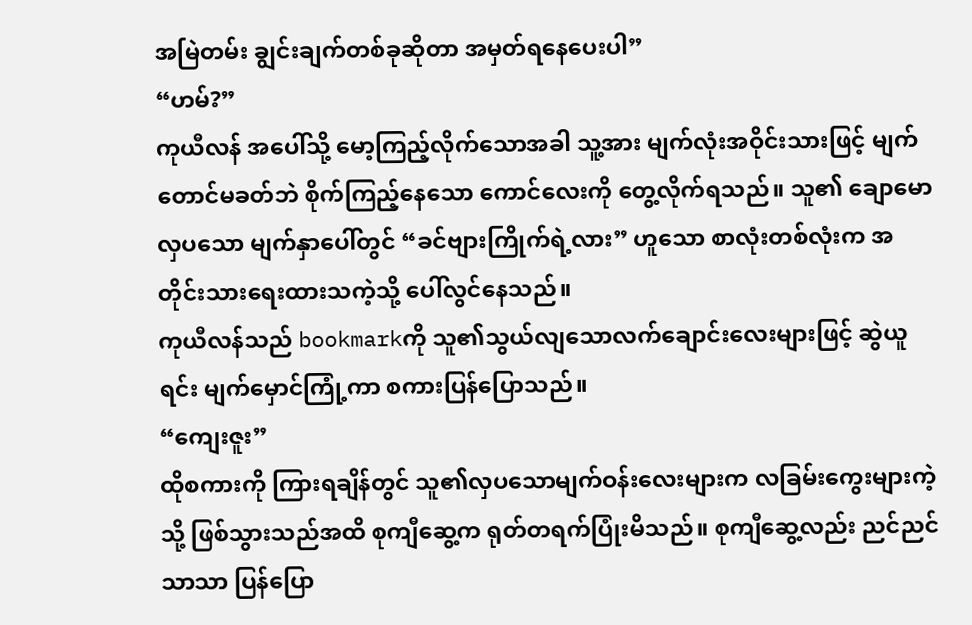အမြဲတမ်း ချွင်းချက်တစ်ခုဆိုတာ အမှတ်ရနေပေးပါ”
“ဟမ်?”
ကုယီလန် အပေါ်သို့ မော့ကြည့်လိုက်သောအခါ သူ့အား မျက်လုံးအဝိုင်းသားဖြင့် မျက်တောင်မခတ်ဘဲ စိုက်ကြည့်နေသော ကောင်လေးကို တွေ့လိုက်ရသည်။ သူ၏ ချောမောလှပသော မျက်နှာပေါ်တွင် “ခင်ဗျားကြိုက်ရဲ့လား” ဟူသော စာလုံးတစ်လုံးက အတိုင်းသားရေးထားသကဲ့သို့ ပေါ်လွင်နေသည်။
ကုယီလန်သည် bookmarkကို သူ၏သွယ်လျသောလက်ချောင်းလေးများဖြင့် ဆွဲယူရင်း မျက်မှောင်ကြုံ့ကာ စကားပြန်ပြောသည်။
“ကျေးဇူး”
ထိုစကားကို ကြားရချိန်တွင် သူ၏လှပသောမျက်ဝန်းလေးများက လခြမ်းကွေးများကဲ့သို့ ဖြစ်သွားသည်အထိ စုကျီဆွေ့က ရုတ်တရက်ပြုံးမိသည်။ စုကျီဆွေ့လည်း ညင်ညင်သာသာ ပြန်ပြော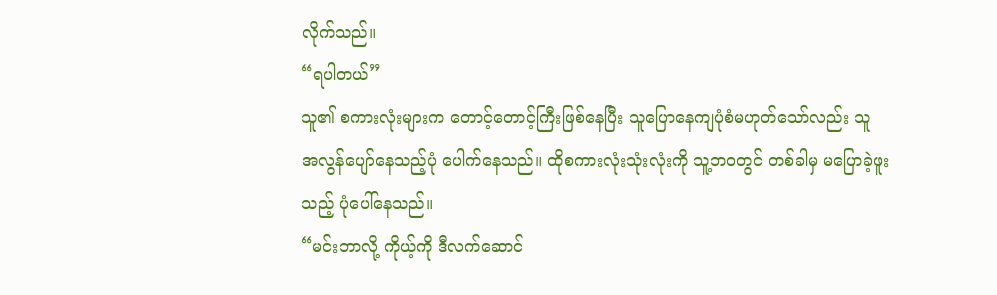လိုက်သည်။
“ရပါတယ်”
သူ၏ စကားလုံးများက တောင့်တောင့်ကြီးဖြစ်နေပြီး သူပြောနေကျပုံစံမဟုတ်သော်လည်း သူ အလွန်ပျော်နေသည့်ပုံ ပေါက်နေသည်။ ထိုစကားလုံးသုံးလုံးကို သူ့ဘဝတွင် တစ်ခါမှ မပြောခဲ့ဖူးသည့် ပုံပေါ်နေသည်။
“မင်းဘာလို့ ကိုယ့်ကို ဒီလက်ဆောင်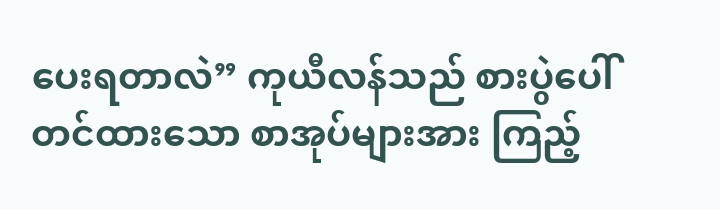ပေးရတာလဲ” ကုယီလန်သည် စားပွဲပေါ်တင်ထားသော စာအုပ်များအား ကြည့်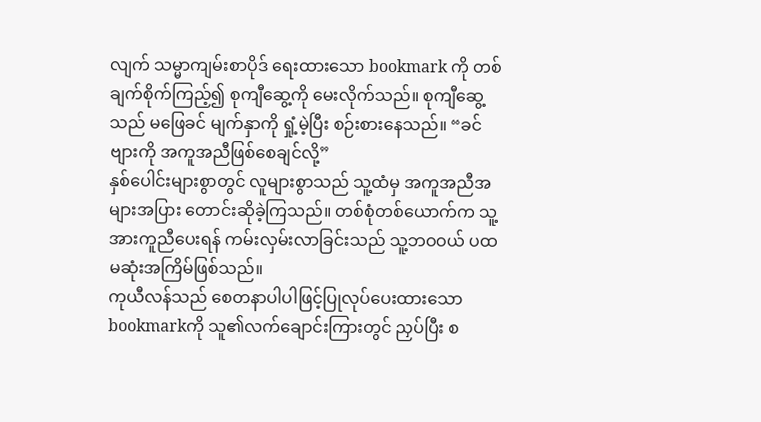လျက် သမ္မာကျမ်းစာပိုဒ် ရေးထားသော bookmark ကို တစ်ချက်စိုက်ကြည့်၍ စုကျီဆွေ့ကို မေးလိုက်သည်။ စုကျီဆွေ့သည် မဖြေခင် မျက်နှာကို ရှုံ့မဲ့ပြီး စဉ်းစားနေသည်။ “ခင်ဗျားကို အကူအညီဖြစ်စေချင်လို့”
နှစ်ပေါင်းများစွာတွင် လူများစွာသည် သူ့ထံမှ အကူအညီအများအပြား တောင်းဆိုခဲ့ကြသည်။ တစ်စုံတစ်ယောက်က သူ့အားကူညီပေးရန် ကမ်းလှမ်းလာခြင်းသည် သူ့ဘဝဝယ် ပထမဆုံးအကြိမ်ဖြစ်သည်။
ကုယီလန်သည် စေတနာပါပါဖြင့်ပြုလုပ်ပေးထားသော bookmarkကို သူ၏လက်ချောင်းကြားတွင် ညှပ်ပြီး စ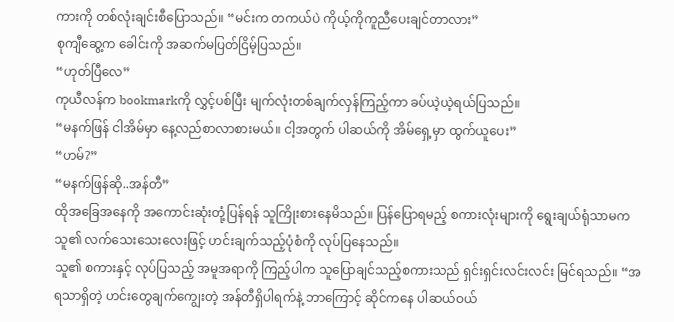ကားကို တစ်လုံးချင်းစီပြောသည်။ “မင်းက တကယ်ပဲ ကိုယ့်ကိုကူညီပေးချင်တာလား”
စုကျီဆွေ့က ခေါင်းကို အဆက်မပြတ်ငြိမ့်ပြသည်။
“ဟုတ်ပြီလေ”
ကုယီလန်က bookmarkကို လွှင့်ပစ်ပြီး မျက်လုံးတစ်ချက်လှန်ကြည့်ကာ ခပ်ယဲ့ယဲ့ရယ်ပြသည်။
“မနက်ဖြန် ငါအိမ်မှာ နေ့လည်စာလာစားမယ်။ ငါ့အတွက် ပါဆယ်ကို အိမ်ရှေ့မှာ ထွက်ယူပေး”
“ဟမ်?”
“မနက်ဖြန်ဆို..အန်တီ”
ထိုအခြေအနေကို အကောင်းဆုံးတုံ့ပြန်ရန် သူကြိုးစားနေမိသည်။ ပြန်ပြောရမည့် စကားလုံးများကို ရွေးချယ်ရုံသာမက သူ၏ လက်သေးသေးလေးဖြင့် ဟင်းချက်သည့်ပုံစံကို လုပ်ပြနေသည်။
သူ၏ စကားနှင့် လုပ်ပြသည့် အမူအရာကို ကြည့်ပါက သူပြောချင်သည့်စကားသည် ရှင်းရှင်းလင်းလင်း မြင်ရသည်။ “အရသာရှိတဲ့ ဟင်းတွေချက်ကျွေးတဲ့ အန်တီရှိပါရက်နဲ့ ဘာကြောင့် ဆိုင်ကနေ ပါဆယ်ဝယ်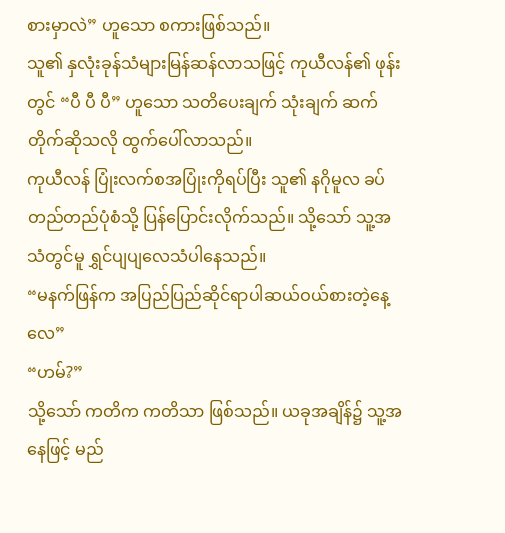စားမှာလဲ” ဟူသော စကားဖြစ်သည်။
သူ၏ နှလုံးခုန်သံများမြန်ဆန်လာသဖြင့် ကုယီလန်၏ ဖုန်းတွင် “ပီ ပီ ပီ” ဟူသော သတိပေးချက် သုံးချက် ဆက်တိုက်ဆိုသလို ထွက်ပေါ်လာသည်။
ကုယီလန် ပြုံးလက်စအပြုံးကိုရပ်ပြီး သူ၏ နဂိုမူလ ခပ်တည်တည်ပုံစံသို့ ပြန်ပြောင်းလိုက်သည်။ သို့သော် သူ့အသံတွင်မူ ရွှင်ပျပျလေသံပါနေသည်။
“မနက်ဖြန်က အပြည်ပြည်ဆိုင်ရာပါဆယ်ဝယ်စားတဲ့နေ့လေ”
“ဟမ်?”
သို့သော် ကတိက ကတိသာ ဖြစ်သည်။ ယခုအချိန်၌ သူ့အနေဖြင့် မည်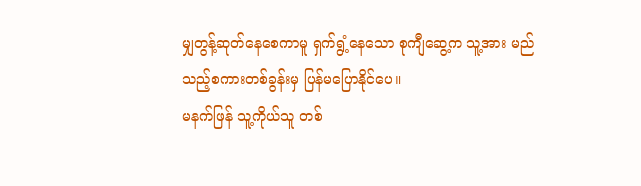မျှတွန့်ဆုတ်နေစေကာမူ ရှက်ရွံ့နေသော စုကျီဆွေ့က သူ့အား မည်သည့်စကားတစ်ခွန်းမှ ပြန်မပြောနိုင်ပေ။
မနက်ဖြန် သူ့ကိုယ်သူ တစ်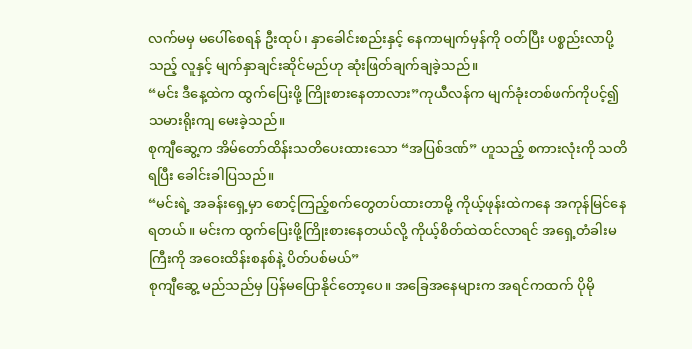လက်မမှ မပေါ်စေရန် ဦးထုပ်၊ နှာခေါင်းစည်းနှင့် နေကာမျက်မှန်ကို ဝတ်ပြီး ပစ္စည်းလာပို့သည့် လူနှင့် မျက်နှာချင်းဆိုင်မည်ဟု ဆုံးဖြတ်ချက်ချခဲ့သည်။
“မင်း ဒီနေ့ထဲက ထွက်ပြေးဖို့ ကြိုးစားနေတာလား”ကုယီလန်က မျက်ခုံးတစ်ဖက်ကိုပင့်၍ သမားရိုးကျ မေးခဲ့သည်။
စုကျီဆွေ့က အိမ်တော်ထိန်းသတိပေးထားသော “အပြစ်ဒဏ်” ဟူသည့် စကားလုံးကို သတိရပြီး ခေါင်းခါပြသည်။
“မင်းရဲ့ အခန်းရှေ့မှာ စောင့်ကြည့်စက်တွေတပ်ထားတာမို့ ကိုယ့်ဖုန်းထဲကနေ အကုန်မြင်နေရတယ်။ မင်းက ထွက်ပြေးဖို့ကြိုးစားနေတယ်လို့ ကိုယ့်စိတ်ထဲထင်လာရင် အရှေ့တံခါးမကြီးကို အဝေးထိန်းစနစ်နဲ့ ပိတ်ပစ်မယ်”
စုကျီဆွေ့ မည်သည်မှ ပြန်မပြောနိုင်တော့ပေ။ အခြေအနေများက အရင်ကထက် ပိုမို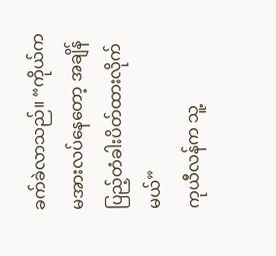ခက်ခဲလာသည်။ “ကိုယ်က မအားလပ်နေတော့ အချိန်ပြည့်တံခါးပိတ်ထားလိုက်မယ်”
ကုယီလန်က သူ့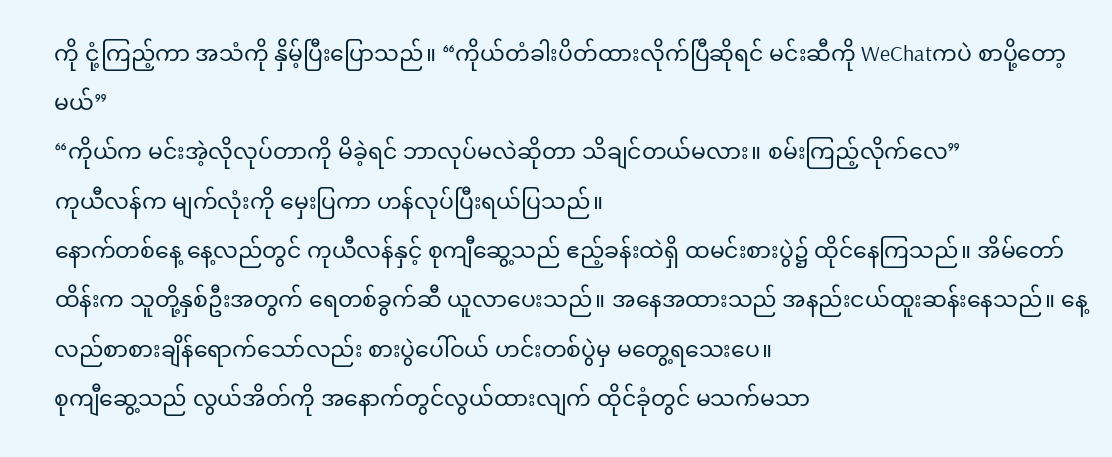ကို ငုံ့ကြည့်ကာ အသံကို နှိမ့်ပြီးပြောသည်။ “ကိုယ်တံခါးပိတ်ထားလိုက်ပြီဆိုရင် မင်းဆီကို WeChatကပဲ စာပို့တော့မယ်”
“ကိုယ်က မင်းအဲ့လိုလုပ်တာကို မိခဲ့ရင် ဘာလုပ်မလဲဆိုတာ သိချင်တယ်မလား။ စမ်းကြည့်လိုက်လေ”
ကုယီလန်က မျက်လုံးကို မှေးပြကာ ဟန်လုပ်ပြီးရယ်ပြသည်။
နောက်တစ်နေ့ နေ့လည်တွင် ကုယီလန်နှင့် စုကျီဆွေ့သည် ဧည့်ခန်းထဲရှိ ထမင်းစားပွဲ၌ ထိုင်နေကြသည်။ အိမ်တော်ထိန်းက သူတို့နှစ်ဦးအတွက် ရေတစ်ခွက်ဆီ ယူလာပေးသည်။ အနေအထားသည် အနည်းငယ်ထူးဆန်းနေသည်။ နေ့လည်စာစားချိန်ရောက်သော်လည်း စားပွဲပေါ်ဝယ် ဟင်းတစ်ပွဲမှ မတွေ့ရသေးပေ။
စုကျီဆွေ့သည် လွယ်အိတ်ကို အနောက်တွင်လွယ်ထားလျက် ထိုင်ခုံတွင် မသက်မသာ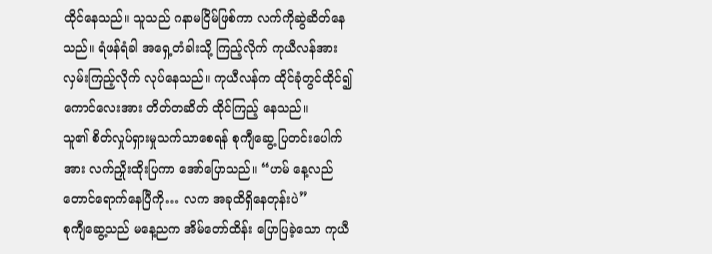ထိုင်နေသည်။ သူသည် ဂနာမငြိမ်ဖြစ်ကာ လက်ကိုဆွဲဆိတ်နေသည်။ ရံဖန်ရံခါ အရှေ့တံခါးသို့ ကြည့်လိုက် ကုယီလန်အား လှမ်းကြည့်လိုက် လုပ်နေသည်။ ကုယီလန်က ထိုင်ခုံတွင်ထိုင်၍ ကောင်လေးအား တိတ်တဆိတ် ထိုင်ကြည့် နေသည်။
သူ၏ စိတ်လှုပ်ရှားမှုသက်သာစေရန် စုကျီဆွေ့ ပြတင်းပေါက်အား လက်ညှိုးထိုးပြကာ အော်ပြောသည်။ “ဟမ် နေ့လည်တောင်ရောက်နေပြီကို… လက အခုထိရှိနေတုန်းပဲ”
စုကျီဆွေ့သည် မနေ့ညက အိမ်တော်ထိန်း ပြောပြခဲ့သော ကုယီ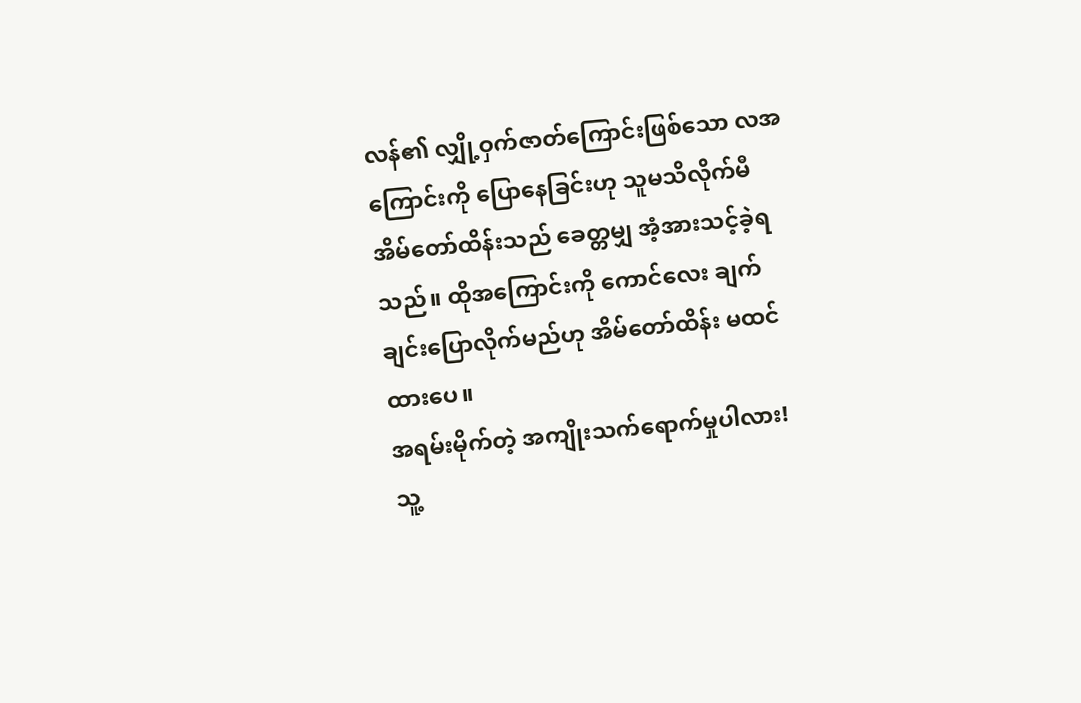လန်၏ လျှို့ဝှက်ဇာတ်ကြောင်းဖြစ်သော လအကြောင်းကို ပြောနေခြင်းဟု သူမသိလိုက်မီ အိမ်တော်ထိန်းသည် ခေတ္တမျှ အံ့အားသင့်ခဲ့ရသည်။ ထိုအကြောင်းကို ကောင်လေး ချက်ချင်းပြောလိုက်မည်ဟု အိမ်တော်ထိန်း မထင်ထားပေ။
အရမ်းမိုက်တဲ့ အကျိုးသက်ရောက်မှုပါလား!
သူ့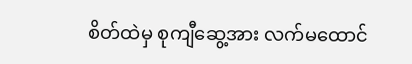စိတ်ထဲမှ စုကျီဆွေ့အား လက်မထောင်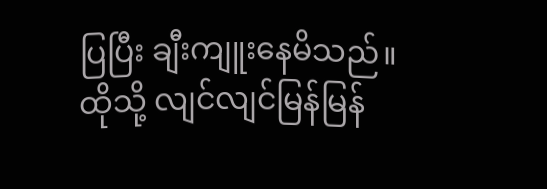ပြပြီး ချီးကျူးနေမိသည်။ ထိုသို့ လျင်လျင်မြန်မြန်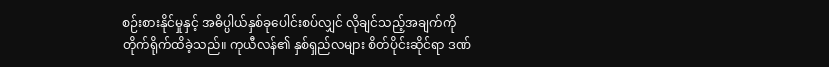စဉ်းစားနိုင်မှုနှင့် အဓိပ္ပါယ်နှစ်ခုပေါင်းစပ်လျှင် လိုချင်သည့်အချက်ကို တိုက်ရိုက်ထိခဲ့သည်။ ကုယီလန်၏ နှစ်ရှည်လများ စိတ်ပိုင်းဆိုင်ရာ ဒဏ်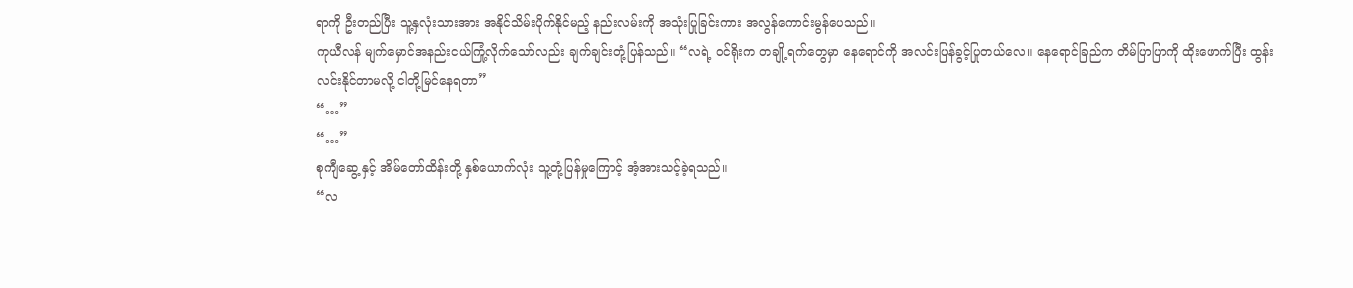ရာကို ဦးတည်ပြီး သူ့နှလုံးသားအား အနိုင်သိမ်းပိုက်နိုင်မည့် နည်းလမ်းကို အသုံးပြုခြင်းကား အလွန်ကောင်းမွန်ပေသည်။
ကုယီလန် မျက်မှောင်အနည်းငယ်ကြုံ့လိုက်သော်လည်း ချက်ချင်းတုံ့ပြန်သည်။ “လရဲ့ ဝင်ရိုးက တချို့ရက်တွေမှာ နေရောင်ကို အလင်းပြန်ခွင့်ပြုတယ်လေ။ နေရောင်ခြည်က တိမ်ပြာပြာကို ထိုးဖောက်ပြီး ထွန်းလင်းနိုင်တာမလို့ ငါတို့မြင်နေရတာ”
“…”
“…”
စုကျီဆွေ့ နှင့် အိမ်တော်ထိန်းတို့ နှစ်ယောက်လုံး သူ့တုံ့ပြန်မှုကြောင့် အံ့အားသင့်ခဲ့ရသည်။
“လ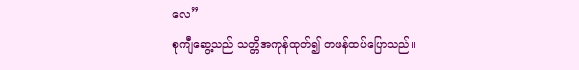လေ”
စုကျီဆွေ့သည် သတ္တိအကုန်ထုတ်၍ တဖန်ထပ်ပြောသည်။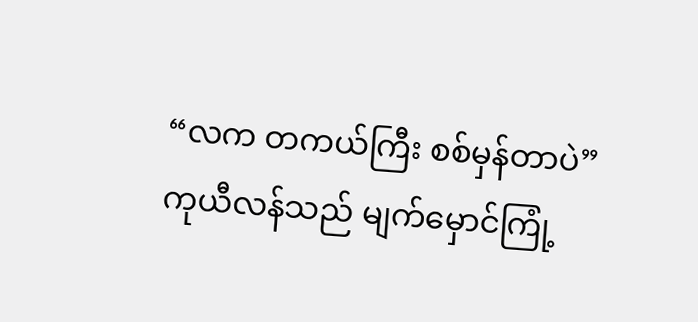“လက တကယ်ကြီး စစ်မှန်တာပဲ”
ကုယီလန်သည် မျက်မှောင်ကြုံ့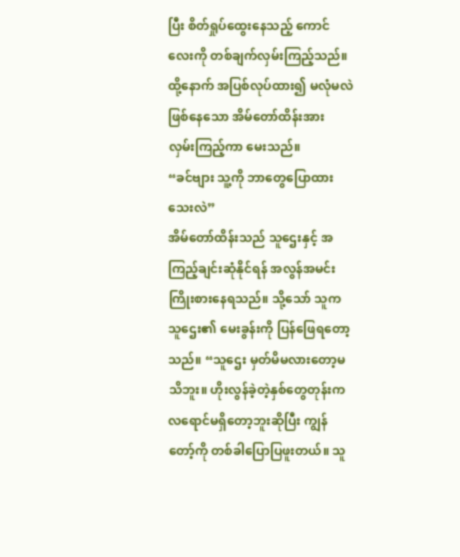ပြီး စိတ်ရှုပ်ထွေးနေသည့် ကောင်လေးကို တစ်ချက်လှမ်းကြည့်သည်။ ထို့နောက် အပြစ်လုပ်ထား၍ မလုံမလဲဖြစ်နေသော အိမ်တော်ထိန်းအား လှမ်းကြည့်ကာ မေးသည်။
“ခင်ဗျား သူ့ကို ဘာတွေပြောထားသေးလဲ”
အိမ်တော်ထိန်းသည် သူဌေးနှင့် အကြည့်ချင်းဆုံနိုင်ရန် အလွန်အမင်း ကြိုးစားနေရသည်။ သို့သော် သူက သူဌေး၏ မေးခွန်းကို ပြန်ဖြေရတော့သည်။ “သူဌေး မှတ်မိမလားတော့မသိဘူး။ ဟိုးလွန်ခဲ့တဲ့နှစ်တွေတုန်းက လရောင်မရှိတော့ဘူးဆိုပြီး ကျွန်တော့်ကို တစ်ခါပြောပြဖူးတယ်။ သူ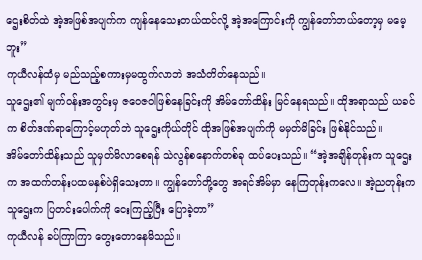ဌေးစိတ်ထဲ အဲ့အဖြစ်အပျက်က ကျန်နေသေးတယ်ထင်လို့ အဲ့အကြောင်းကို ကျွန်တော်ဘယ်တော့မှ မမေ့ဘူး”
ကုယီလန်ထံမှ မည်သည့်စကားမှမထွက်လာဘဲ အသံတိတ်နေသည်။
သူဌေး၏ မျက်ဝန်းအတွင်းမှ ဇဝေဇဝါဖြစ်နေခြင်းကို အိမ်တော်ထိန်း မြင်နေရသည်။ ထိုအရာသည် ယခင်က စိတ်ဒဏ်ရာကြောင့်မဟုတ်ဘဲ သူဌေးကိုယ်တိုင် ထိုအဖြစ်အပျက်ကို မမှတ်မိခြင်း ဖြစ်နိုင်သည်။
အိမ်တော်ထိန်းသည် သူမှတ်မိလာစေရန် သဲလွန်စနောက်တစ်ခု ထပ်ပေးသည်။ “အဲ့အချိန်တုန်းက သူဌေးက အထက်တန်းပထမနှစ်ပဲရှိသေးတာ။ ကျွန်တော်တို့တွေ အရင်အိမ်မှာ နေကြတုန်းကလေ။ အဲ့ညတုန်းက သူဌေးက ပြတင်းပေါက်ကို ငေးကြည့်ပြီး ပြောခဲ့တာ”
ကုယီလန် ခပ်ကြာကြာ တွေးတောနေမိသည်။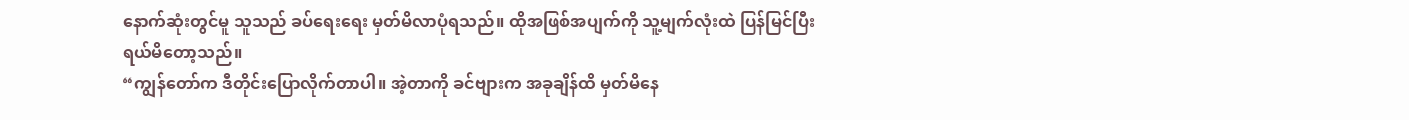နောက်ဆုံးတွင်မူ သူသည် ခပ်ရေးရေး မှတ်မိလာပုံရသည်။ ထိုအဖြစ်အပျက်ကို သူ့မျက်လုံးထဲ ပြန်မြင်ပြီး ရယ်မိတော့သည်။
“ကျွန်တော်က ဒီတိုင်းပြောလိုက်တာပါ။ အဲ့တာကို ခင်ဗျားက အခုချိန်ထိ မှတ်မိနေ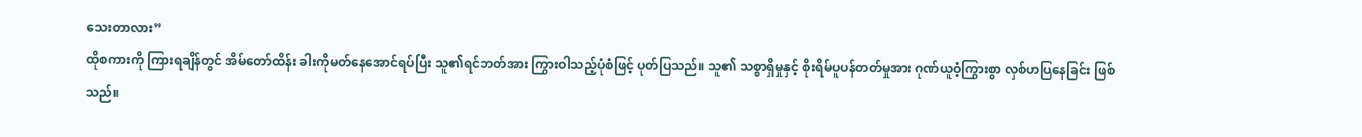သေးတာလား”
ထိုစကားကို ကြားရချိန်တွင် အိမ်တော်ထိန်း ခါးကိုမတ်နေအောင်ရပ်ပြီး သူ၏ရင်ဘတ်အား ကြွားဝါသည့်ပုံစံဖြင့် ပုတ်ပြသည်။ သူ၏ သစ္စာရှိမှုနှင့် စိုးရိမ်ပူပန်တတ်မှုအား ဂုဏ်ယူဝံ့ကြွားစွာ လှစ်ဟပြနေခြင်း ဖြစ်သည်။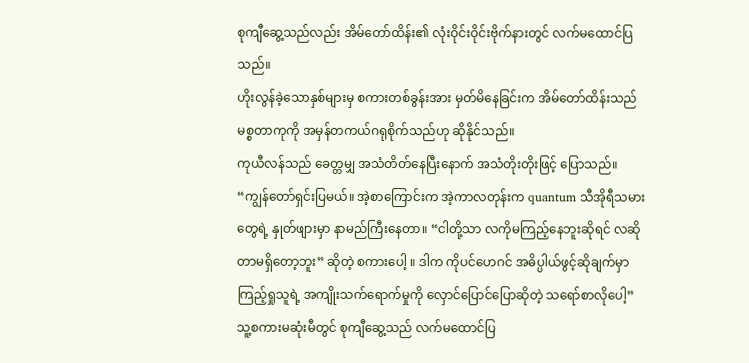စုကျီဆွေ့သည်လည်း အိမ်တော်ထိန်း၏ လုံးဝိုင်းဝိုင်းဗိုက်နားတွင် လက်မထောင်ပြသည်။
ဟိုးလွန်ခဲ့သောနှစ်များမှ စကားတစ်ခွန်းအား မှတ်မိနေခြင်းက အိမ်တော်ထိန်းသည် မစ္စတာကုကို အမှန်တကယ်ဂရုစိုက်သည်ဟု ဆိုနိုင်သည်။
ကုယီလန်သည် ခေတ္တမျှ အသံတိတ်နေပြီးနောက် အသံတိုးတိုးဖြင့် ပြောသည်။
“ကျွန်တော်ရှင်းပြမယ်။ အဲ့စာကြောင်းက အဲ့ကာလတုန်းက quantum သီအိုရီသမားတွေရဲ့ နှုတ်ဖျားမှာ နာမည်ကြီးနေတာ။ “ငါတို့သာ လကိုမကြည့်နေဘူးဆိုရင် လဆိုတာမရှိတော့ဘူး” ဆိုတဲ့ စကားပေါ့ ။ ဒါက ကိုပင်ဟေဂင် အဓိပ္ပါယ်ဖွင့်ဆိုချက်မှာ ကြည့်ရှုသူရဲ့ အကျိုးသက်ရောက်မှုကို လှောင်ပြောင်ပြောဆိုတဲ့ သရော်စာလိုပေါ့”
သူ့စကားမဆုံးမီတွင် စုကျီဆွေ့သည် လက်မထောင်ပြ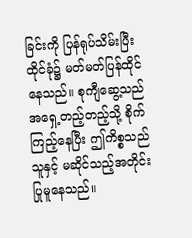ခြင်းကို ပြန်ရုပ်သိမ်းပြီး ထိုင်ခုံ၌ မတ်မတ်ပြန်ထိုင်နေသည်။ စုကျီဆွေ့သည် အရှေ့တည့်တည့်သို့ စိုက်ကြည့်နေပြီး ဤကိစ္စသည် သူနှင့် မဆိုင်သည့်အတိုင်း ပြုမူနေသည်။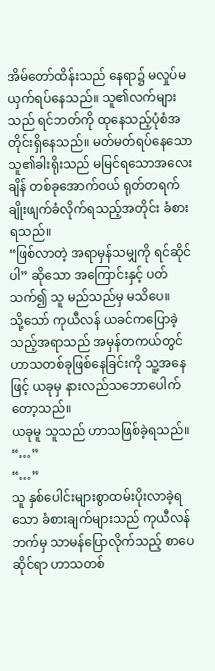အိမ်တော်ထိန်းသည် နေရာ၌ မလှုပ်မယှက်ရပ်နေသည်။ သူ၏လက်များသည် ရင်ဘတ်ကို ထုနေသည့်ပုံစံအတိုင်းရှိနေသည်။ မတ်မတ်ရပ်နေသော သူ၏ခါးရိုးသည် မမြင်ရသောအလေးချိန် တစ်ခုအောက်ဝယ် ရုတ်တရက် ချိုးဖျက်ခံလိုက်ရသည့်အတိုင်း ခံစားရသည်။
“ဖြစ်လာတဲ့ အရာမှန်သမျှကို ရင်ဆိုင်ပါ” ဆိုသော အကြောင်းနှင့် ပတ်သက်၍ သူ မည်သည်မှ မသိပေ။
သို့သော် ကုယီလန် ယခင်ကပြောခဲ့သည့်အရာသည် အမှန်တကယ်တွင် ဟာသတစ်ခုဖြစ်နေခြင်းကို သူ့အနေဖြင့် ယခုမှ နားလည်သဘောပေါက်တော့သည်။
ယခုမူ သူသည် ဟာသဖြစ်ခဲ့ရသည်။
“…”
“…”
သူ နှစ်ပေါင်းများစွာထမ်းပိုးလာခဲ့ရသော ခံစားချက်များသည် ကုယီလန်ဘက်မှ သာမန်ပြောလိုက်သည့် စာပေဆိုင်ရာ ဟာသတစ်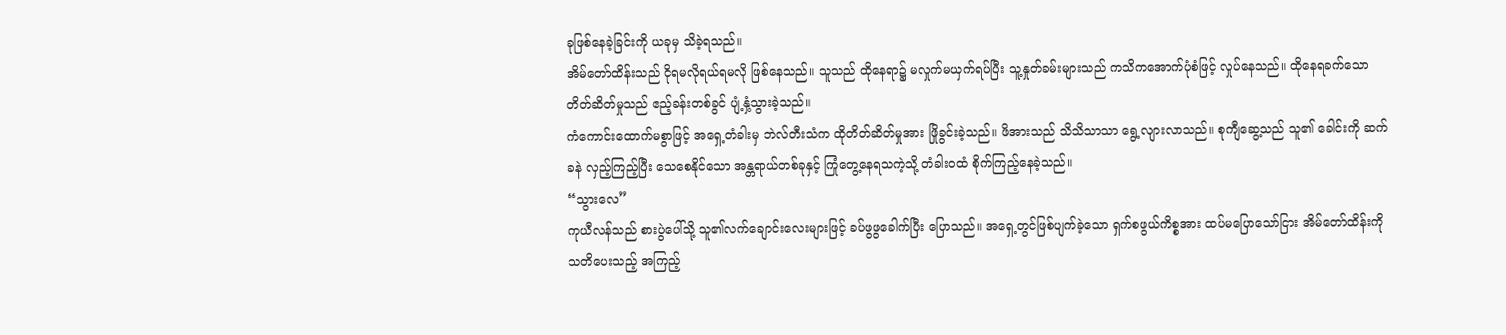ခုဖြစ်နေခဲ့ခြင်းကို ယခုမှ သိခဲ့ရသည်။
အိမ်တော်ထိန်းသည် ငိုရမလိုရယ်ရမလို ဖြစ်နေသည်။ သူသည် ထိုနေရာ၌ မလှုက်မယှက်ရပ်ပြီး သူ့နှုတ်ခမ်းများသည် ကသိကအောက်ပုံစံဖြင့် လှုပ်နေသည်။ ထိုနေရခက်သော တိတ်ဆိတ်မှုသည် ဧည့်ခန်းတစ်ခွင် ပျံ့နှံ့သွားခဲ့သည်။
ကံကောင်းထောက်မစွာဖြင့် အရှေ့တံခါးမှ ဘဲလ်တီးသံက ထိုတိတ်ဆိတ်မှုအား ဖြိုခွင်းခဲ့သည်။ ဖိအားသည် သိသိသာသာ ရွေ့လျားလာသည်။ စုကျီဆွေ့သည် သူ၏ ခေါင်းကို ဆက်ခနဲ လှည့်ကြည့်ပြီး သေစေနိုင်သော အန္တရာယ်တစ်ခုနှင့် ကြုံတွေ့နေရသကဲ့သို့ တံခါးဝထံ စိုက်ကြည့်နေခဲ့သည်။
“သွားလေ”
ကုယီလန်သည် စားပွဲပေါ်သို့ သူ၏လက်ချောင်းလေးများဖြင့် ခပ်ဖွဖွခေါက်ပြီး ပြောသည်။ အရှေ့တွင်ဖြစ်ပျက်ခဲ့သော ရှက်စဖွယ်ကိစ္စအား ထပ်မပြောသော်ငြား အိမ်တော်ထိန်းကို သတိပေးသည့် အကြည့်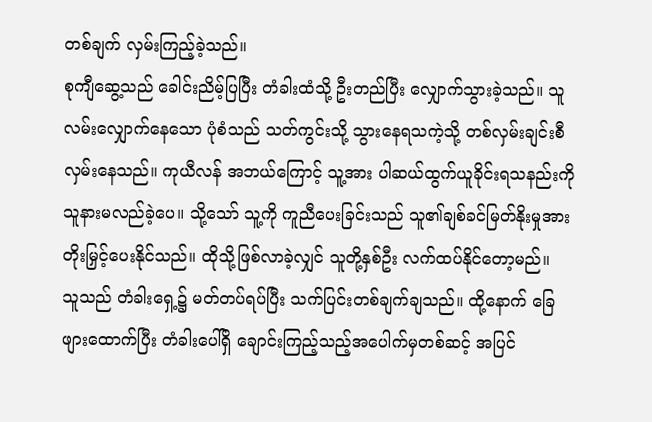တစ်ချက် လှမ်းကြည့်ခဲ့သည်။
စုကျီဆွေ့သည် ခေါင်းညိမ့်ပြပြီး တံခါးထံသို့ ဦးတည်ပြီး လျှောက်သွားခဲ့သည်။ သူ လမ်းလျှောက်နေသော ပုံစံသည် သတ်ကွင်းသို့ သွားနေရသကဲ့သို့ တစ်လှမ်းချင်းစီ လှမ်းနေသည်။ ကုယီလန် အဘယ်ကြောင့် သူ့အား ပါဆယ်ထွက်ယူခိုင်းရသနည်းကို သူနားမလည်ခဲ့ပေ။ သို့သော် သူ့ကို ကူညီပေးခြင်းသည် သူ၏ချစ်ခင်မြတ်နိုးမှုအား တိုးမြှင့်ပေးနိုင်သည်။ ထိုသို့ဖြစ်လာခဲ့လျှင် သူတို့နှစ်ဦး လက်ထပ်နိုင်တော့မည်။
သူသည် တံခါးရှေ့၌ မတ်တပ်ရပ်ပြီး သက်ပြင်းတစ်ချက်ချသည်။ ထို့နောက် ခြေဖျားထောက်ပြီး တံခါးပေါ်ရှိ ချောင်းကြည့်သည့်အပေါက်မှတစ်ဆင့် အပြင်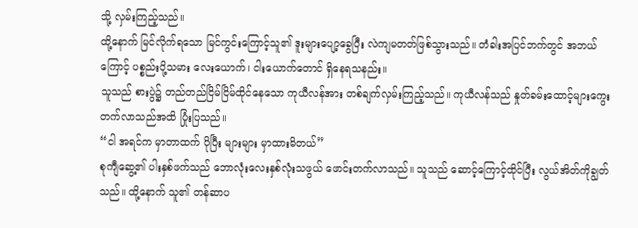သို့ လှမ်းကြည့်သည်။
ထို့နောက် မြင်လိုက်ရသော မြင်ကွင်းကြောင့်သူ၏ ဒူးများပျော့ခွေပြီး လဲကျမတတ်ဖြစ်သွားသည်။ တံခါးအပြင်ဘက်တွင် အဘယ်ကြောင့် ပစ္စည်းပို့သမား လေးယောက်၊ ငါးယောက်တောင် ရှိနေရသနည်း။
သူသည် စားပွဲ၌ တည်တည်ငြိမ်ငြိမ်ထိုင်နေသော ကုယီလန်အား တစ်ချက်လှမ်းကြည့်သည်။ ကုယီလန်သည် နှုတ်ခမ်းထောင့်များကွေးတက်လာသည်အထိ ပြုံးပြသည်။
“ငါ အရင်က မှာတာထက် ပိုပြီး များများ မှာထားမိတယ်”
စုကျီဆွေ့၏ ပါးနှစ်ဖက်သည် ဘောလုံးလေးနှစ်လုံးသဖွယ် ဖောင်းတက်လာသည်။ သူသည် ဆောင့်ကြောင့်ထိုင်ပြီး လွယ်အိတ်ကိုချွတ်သည်။ ထို့နောက် သူ၏ တန်ဆာပ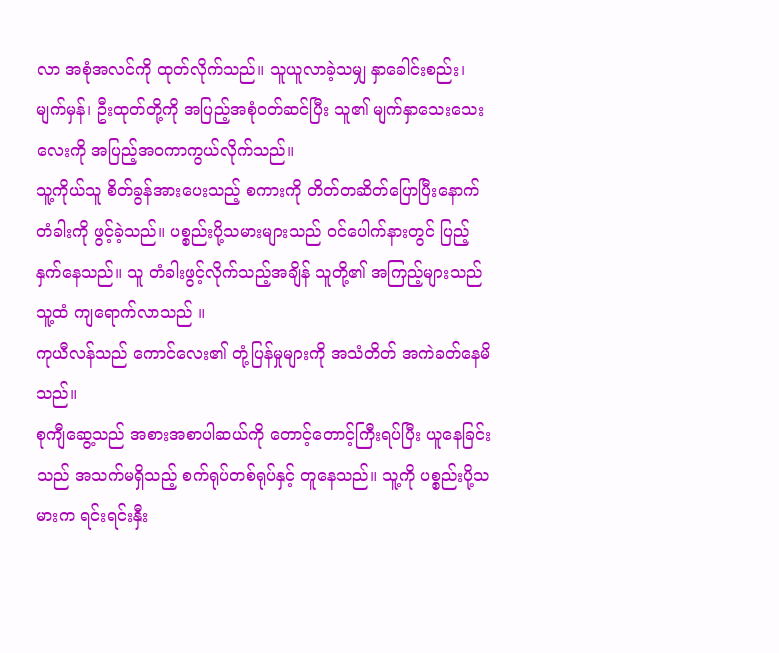လာ အစုံအလင်ကို ထုတ်လိုက်သည်။ သူယူလာခဲ့သမျှ နှာခေါင်းစည်း၊ မျက်မှန်၊ ဦးထုတ်တို့ကို အပြည့်အစုံဝတ်ဆင်ပြီး သူ၏ မျက်နှာသေးသေးလေးကို အပြည့်အဝကာကွယ်လိုက်သည်။
သူ့ကိုယ်သူ စိတ်ခွန်အားပေးသည့် စကားကို တိတ်တဆိတ်ပြောပြီးနောက် တံခါးကို ဖွင့်ခဲ့သည်။ ပစ္စည်းပို့သမားများသည် ဝင်ပေါက်နားတွင် ပြည့်နှက်နေသည်။ သူ တံခါးဖွင့်လိုက်သည့်အချိန် သူတို့၏ အကြည့်များသည် သူ့ထံ ကျရောက်လာသည် ။
ကုယီလန်သည် ကောင်လေး၏ တုံ့ပြန်မှုများကို အသံတိတ် အကဲခတ်နေမိသည်။
စုကျီဆွေ့သည် အစားအစာပါဆယ်ကို တောင့်တောင့်ကြီးရပ်ပြီး ယူနေခြင်းသည် အသက်မရှိသည့် စက်ရုပ်တစ်ရုပ်နှင့် တူနေသည်။ သူ့ကို ပစ္စည်းပို့သမားက ရင်းရင်းနှီး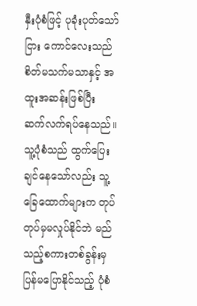နှီးပုံစံဖြင့် ပုခုံးပုတ်သော်ငြား ကောင်လေးသည် စိတ်မသက်မသာနှင့် အထူးအဆန်းဖြစ်ပြီး ဆက်လက်ရပ်နေသည်။ သူ့ပုံစံသည် ထွက်ပြေးချင်နေသော်လည်း သူ့ခြေထောက်များက တုပ်တုပ်မှမလှုပ်နိုင်ဘဲ မည်သည့်စကားတစ်ခွန်းမှ ပြန်မပြောနိုင်သည့် ပုံစံ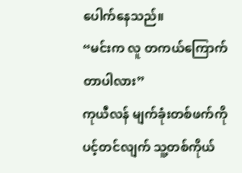ပေါက်နေသည်။
“မင်းက လူ တကယ်ကြောက်တာပါလား”
ကုယီလန် မျက်ခုံးတစ်ဖက်ကို ပင့်တင်လျက် သူ့တစ်ကိုယ်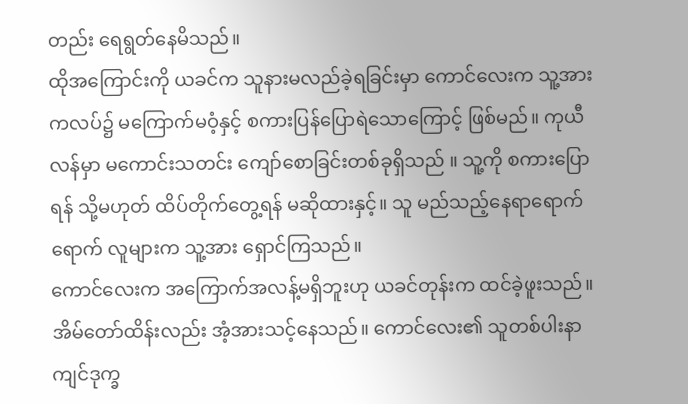တည်း ရေရွတ်နေမိသည်။
ထိုအကြောင်းကို ယခင်က သူနားမလည်ခဲ့ရခြင်းမှာ ကောင်လေးက သူ့အား ကလပ်၌ မကြောက်မဝံ့နှင့် စကားပြန်ပြောရဲသောကြောင့် ဖြစ်မည်။ ကုယီလန်မှာ မကောင်းသတင်း ကျော်စောခြင်းတစ်ခုရှိသည် ။ သူ့ကို စကားပြောရန် သို့မဟုတ် ထိပ်တိုက်တွေ့ရန် မဆိုထားနှင့်။ သူ မည်သည့်နေရာရောက်ရောက် လူများက သူ့အား ရှောင်ကြသည်။
ကောင်လေးက အကြောက်အလန့်မရှိဘူးဟု ယခင်တုန်းက ထင်ခဲ့ဖူးသည်။ အိမ်တော်ထိန်းလည်း အံ့အားသင့်နေသည်။ ကောင်လေး၏ သူတစ်ပါးနာကျင်ဒုက္ခ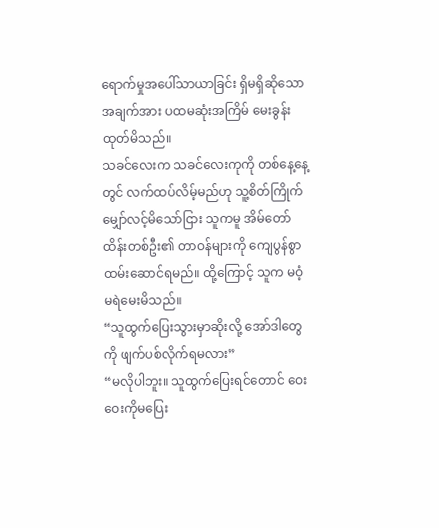ရောက်မှုအပေါ်သာယာခြင်း ရှိမရှိဆိုသော အချက်အား ပထမဆုံးအကြိမ် မေးခွန်းထုတ်မိသည်။
သခင်လေးက သခင်လေးကုကို တစ်နေ့နေ့တွင် လက်ထပ်လိမ့်မည်ဟု သူ့စိတ်ကြိုက်မျှော်လင့်မိသော်ငြား သူကမူ အိမ်တော်ထိန်းတစ်ဦး၏ တာဝန်များကို ကျေပွန်စွာ ထမ်းဆောင်ရမည်။ ထို့ကြောင့် သူက မဝံ့မရဲမေးမိသည်။
“သူထွက်ပြေးသွားမှာဆိုးလို့ အော်ဒါတွေကို ဖျက်ပစ်လိုက်ရမလား”
“မလိုပါဘူး။ သူထွက်ပြေးရင်တောင် ဝေးဝေးကိုမပြေး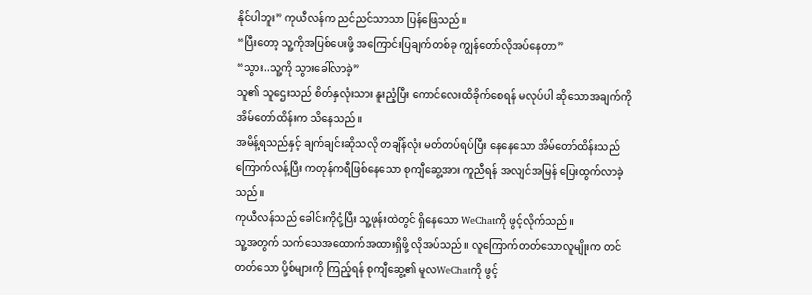နိုင်ပါဘူး” ကုယီလန်က ညင်ညင်သာသာ ပြန်ဖြေသည်။
“ပြီးတော့ သူ့ကိုအပြစ်ပေးဖို့ အကြောင်းပြချက်တစ်ခု ကျွန်တော်လိုအပ်နေတာ”
“သွား..သူ့ကို သွားခေါ်လာခဲ့”
သူ၏ သူဌေးသည် စိတ်နှလုံးသား နူးညံ့ပြီး ကောင်လေးထိခိုက်စေရန် မလုပ်ပါ ဆိုသောအချက်ကို အိမ်တော်ထိန်းက သိနေသည်။
အမိန့်ရသည်နှင့် ချက်ချင်းဆိုသလို တချိန်လုံး မတ်တပ်ရပ်ပြီး နေနေသော အိမ်တော်ထိန်းသည် ကြောက်လန့်ပြီး ကတုန်ကရီဖြစ်နေသော စုကျီဆွေ့အား ကူညီရန် အလျင်အမြန် ပြေးထွက်လာခဲ့သည်။
ကုယီလန်သည် ခေါင်းကိုငုံ့ပြီး သူ့ဖုန်းထဲတွင် ရှိနေသော WeChatကို ဖွင့်လိုက်သည်။
သူ့အတွက် သက်သေအထောက်အထားရှိဖို့ လိုအပ်သည်။ လူကြောက်တတ်သောလူမျိုးက တင်တတ်သော ပို့စ်များကို ကြည့်ရန် စုကျီဆွေ့၏ မူလWeChatကို ဖွင့်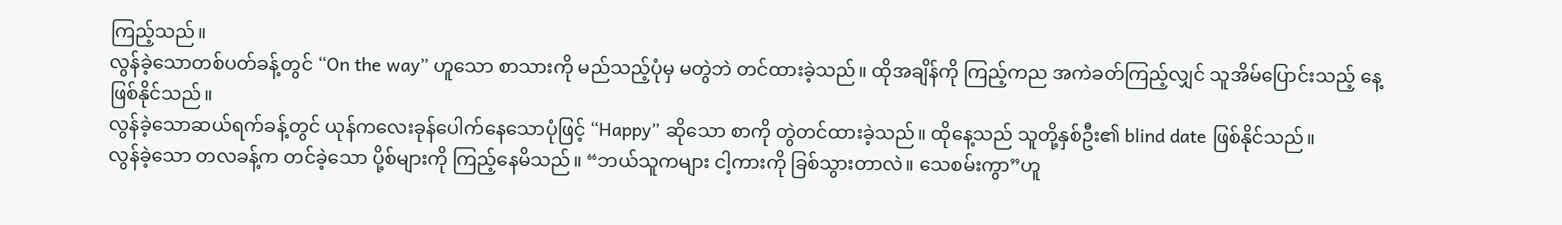ကြည့်သည်။
လွန်ခဲ့သောတစ်ပတ်ခန့်တွင် “On the way” ဟူသော စာသားကို မည်သည့်ပုံမှ မတွဲဘဲ တင်ထားခဲ့သည်။ ထိုအချိန်ကို ကြည့်ကည အကဲခတ်ကြည့်လျှင် သူအိမ်ပြောင်းသည့် နေ့ဖြစ်နိုင်သည်။
လွန်ခဲ့သောဆယ်ရက်ခန့်တွင် ယုန်ကလေးခုန်ပေါက်နေသောပုံဖြင့် “Happy” ဆိုသော စာကို တွဲတင်ထားခဲ့သည်။ ထိုနေ့သည် သူတို့နှစ်ဦး၏ blind date ဖြစ်နိုင်သည်။
လွန်ခဲ့သော တလခန့်က တင်ခဲ့သော ပို့စ်များကို ကြည့်နေမိသည်။ “ဘယ်သူကများ ငါ့ကားကို ခြစ်သွားတာလဲ။ သေစမ်းကွာ”ဟူ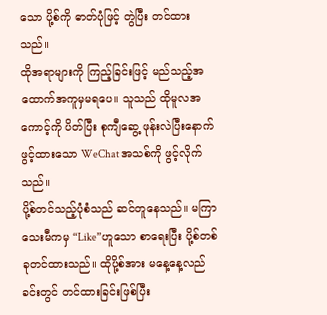သော ပို့စ်ကို ဓာတ်ပုံဖြင့် တွဲပြီး တင်ထားသည်။
ထိုအရာများကို ကြည့်ခြင်းဖြင့် မည်သည့်အထောက်အကူမှမရပေ။ သူသည် ထိုမူလအကောင့်ကို ပိတ်ပြီး စုကျီဆွေ့ ဖုန်းလဲပြီးနောက် ဖွင့်ထားသော WeChat အသစ်ကို ဖွင့်လိုက်သည်။
ပို့စ်တင်သည့်ပုံစံသည် ဆင်တူနေသည်။ မကြာသေးမီကမှ “Like”ဟူသော စာရေးပြီး ပို့စ်တစ်ခုတင်ထားသည်။ ထိုပို့စ်အား မနေ့နေ့လည်ခင်းတွင် တင်ထားခြင်းဖြစ်ပြီး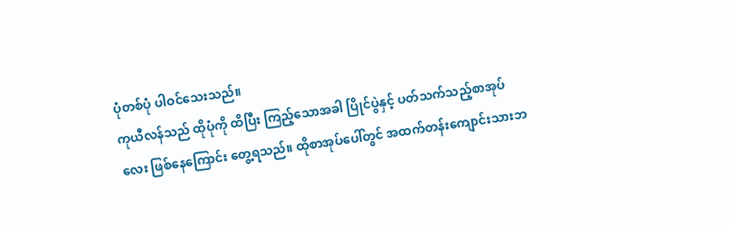ပုံတစ်ပုံ ပါဝင်သေးသည်။
ကုယီလန်သည် ထိုပုံကို ထိပြီး ကြည့်သောအခါ ပြိုင်ပွဲနှင့် ပတ်သက်သည့်စာအုပ်လေး ဖြစ်နေကြောင်း တွေ့ရသည်။ ထိုစာအုပ်ပေါ်တွင် အထက်တန်းကျောင်းသားဘ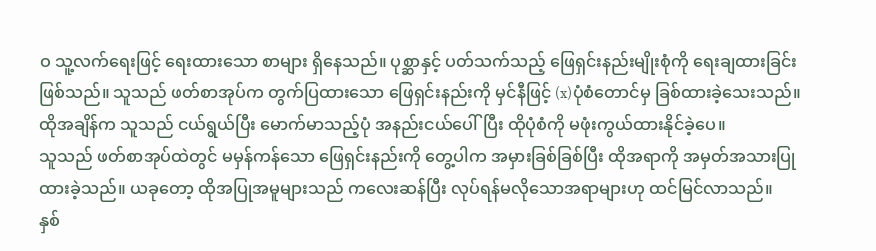ဝ သူ့လက်ရေးဖြင့် ရေးထားသော စာများ ရှိနေသည်။ ပုစ္ဆာနှင့် ပတ်သက်သည့် ဖြေရှင်းနည်းမျိုးစုံကို ရေးချထားခြင်းဖြစ်သည်။ သူသည် ဖတ်စာအုပ်က တွက်ပြထားသော ဖြေရှင်းနည်းကို မှင်နီဖြင့် (x)ပုံစံတောင်မှ ခြစ်ထားခဲ့သေးသည်။
ထိုအချိန်က သူသည် ငယ်ရွယ်ပြီး မောက်မာသည့်ပုံ အနည်းငယ်ပေါ်ပြီး ထိုပုံစံကို မဖုံးကွယ်ထားနိုင်ခဲ့ပေ။
သူသည် ဖတ်စာအုပ်ထဲတွင် မမှန်ကန်သော ဖြေရှင်းနည်းကို တွေ့ပါက အမှားခြစ်ခြစ်ပြီး ထိုအရာကို အမှတ်အသားပြုထားခဲ့သည်။ ယခုတော့ ထိုအပြုအမူများသည် ကလေးဆန်ပြီး လုပ်ရန်မလိုသောအရာများဟု ထင်မြင်လာသည်။
နှစ်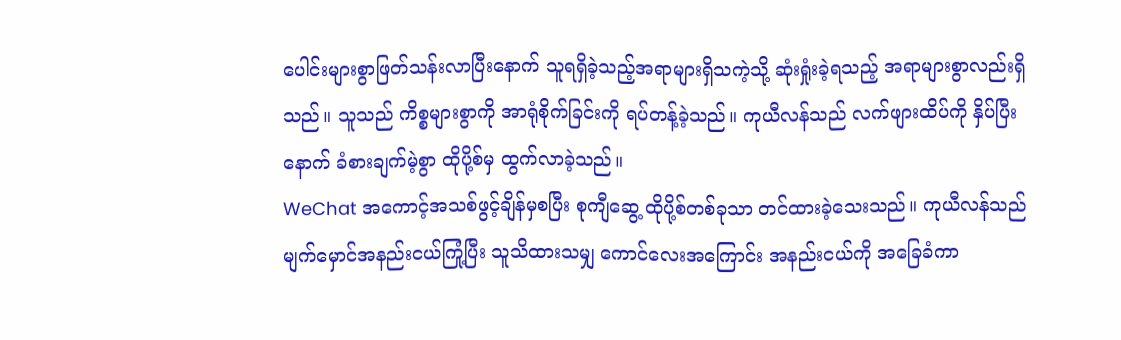ပေါင်းများစွာဖြတ်သန်းလာပြီးနောက် သူရရှိခဲ့သည့်အရာများရှိသကဲ့သို့ ဆုံးရှုံးခဲ့ရသည့် အရာများစွာလည်းရှိသည်။ သူသည် ကိစ္စများစွာကို အာရုံစိုက်ခြင်းကို ရပ်တန့်ခဲ့သည်။ ကုယီလန်သည် လက်ဖျားထိပ်ကို နှိပ်ပြီးနောက် ခံစားချက်မဲ့စွာ ထိုပို့စ်မှ ထွက်လာခဲ့သည်။
WeChat အကောင့်အသစ်ဖွင့်ချိန်မှစပြီး စုကျီဆွေ့ ထိုပို့စ်တစ်ခုသာ တင်ထားခဲ့သေးသည်။ ကုယီလန်သည် မျက်မှောင်အနည်းငယ်ကြုံ့ပြီး သူသိထားသမျှ ကောင်လေးအကြောင်း အနည်းငယ်ကို အခြေခံကာ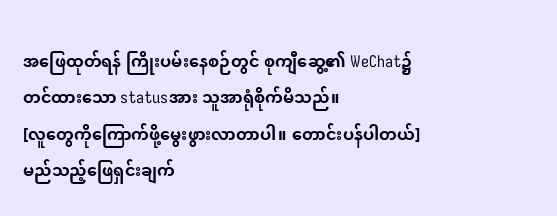အဖြေထုတ်ရန် ကြိုးပမ်းနေစဉ်တွင် စုကျီဆွေ့၏ WeChat၌ တင်ထားသော statusအား သူအာရုံစိုက်မိသည်။
[လူတွေကိုကြောက်ဖို့မွေးဖွားလာတာပါ။ တောင်းပန်ပါတယ်]
မည်သည့်ဖြေရှင်းချက်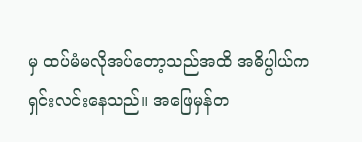မှ ထပ်မံမလိုအပ်တော့သည်အထိ အဓိပ္ပါယ်က ရှင်းလင်းနေသည်။ အဖြေမှန်တ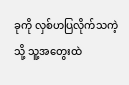ခုကို လှစ်ဟပြလိုက်သကဲ့သို့ သူ့အတွေးထဲ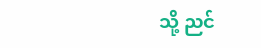သို့ ညင်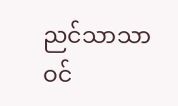ညင်သာသာ ဝင်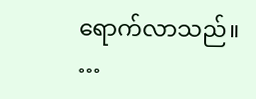ရောက်လာသည်။
…